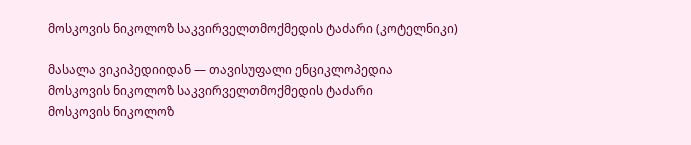მოსკოვის ნიკოლოზ საკვირველთმოქმედის ტაძარი (კოტელნიკი)

მასალა ვიკიპედიიდან — თავისუფალი ენციკლოპედია
მოსკოვის ნიკოლოზ საკვირველთმოქმედის ტაძარი
მოსკოვის ნიკოლოზ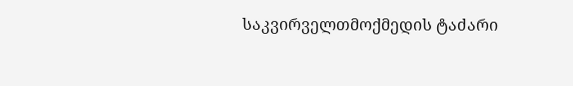საკვირველთმოქმედის ტაძარი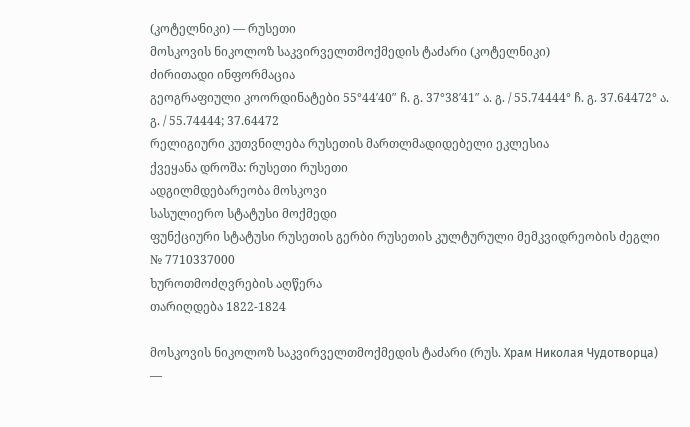(კოტელნიკი) — რუსეთი
მოსკოვის ნიკოლოზ საკვირველთმოქმედის ტაძარი (კოტელნიკი)
ძირითადი ინფორმაცია
გეოგრაფიული კოორდინატები 55°44′40″ ჩ. გ. 37°38′41″ ა. გ. / 55.74444° ჩ. გ. 37.64472° ა. გ. / 55.74444; 37.64472
რელიგიური კუთვნილება რუსეთის მართლმადიდებელი ეკლესია
ქვეყანა დროშა: რუსეთი რუსეთი
ადგილმდებარეობა მოსკოვი
სასულიერო სტატუსი მოქმედი
ფუნქციური სტატუსი რუსეთის გერბი რუსეთის კულტურული მემკვიდრეობის ძეგლი № 7710337000
ხუროთმოძღვრების აღწერა
თარიღდება 1822-1824

მოსკოვის ნიკოლოზ საკვირველთმოქმედის ტაძარი (რუს. Храм Николая Чудотворца) —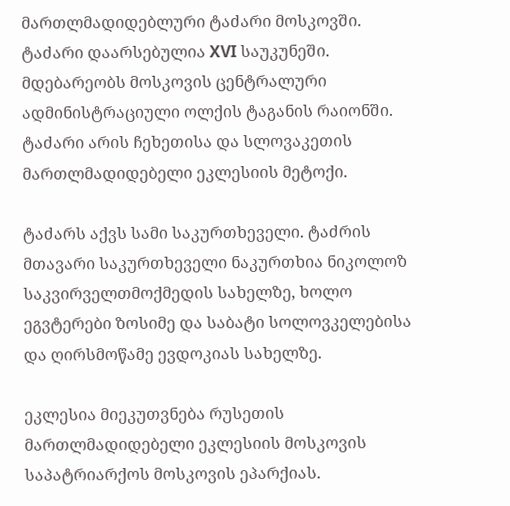მართლმადიდებლური ტაძარი მოსკოვში. ტაძარი დაარსებულია XVI საუკუნეში. მდებარეობს მოსკოვის ცენტრალური ადმინისტრაციული ოლქის ტაგანის რაიონში. ტაძარი არის ჩეხეთისა და სლოვაკეთის მართლმადიდებელი ეკლესიის მეტოქი.

ტაძარს აქვს სამი საკურთხეველი. ტაძრის მთავარი საკურთხეველი ნაკურთხია ნიკოლოზ საკვირველთმოქმედის სახელზე, ხოლო ეგვტერები ზოსიმე და საბატი სოლოვკელებისა და ღირსმოწამე ევდოკიას სახელზე.

ეკლესია მიეკუთვნება რუსეთის მართლმადიდებელი ეკლესიის მოსკოვის საპატრიარქოს მოსკოვის ეპარქიას.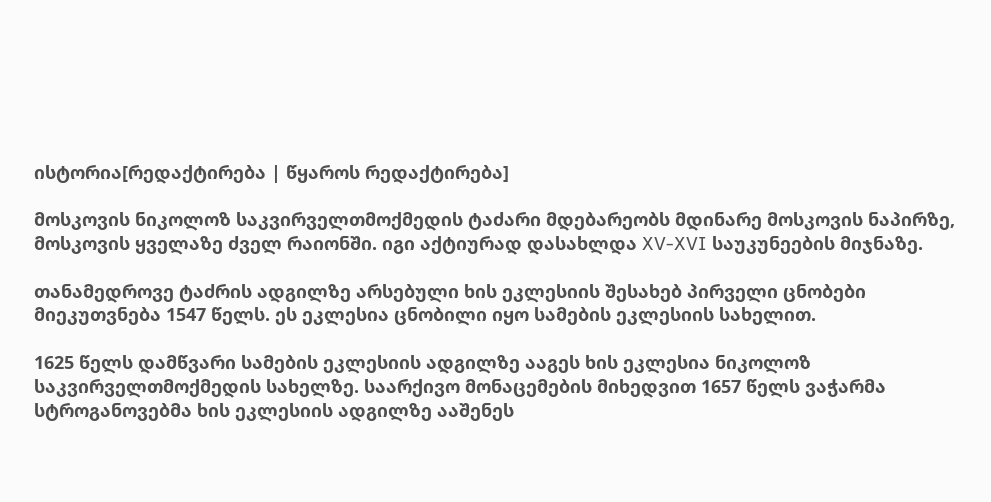ისტორია[რედაქტირება | წყაროს რედაქტირება]

მოსკოვის ნიკოლოზ საკვირველთმოქმედის ტაძარი მდებარეობს მდინარე მოსკოვის ნაპირზე, მოსკოვის ყველაზე ძველ რაიონში. იგი აქტიურად დასახლდა XV-XVI საუკუნეების მიჯნაზე.

თანამედროვე ტაძრის ადგილზე არსებული ხის ეკლესიის შესახებ პირველი ცნობები მიეკუთვნება 1547 წელს. ეს ეკლესია ცნობილი იყო სამების ეკლესიის სახელით.

1625 წელს დამწვარი სამების ეკლესიის ადგილზე ააგეს ხის ეკლესია ნიკოლოზ საკვირველთმოქმედის სახელზე. საარქივო მონაცემების მიხედვით 1657 წელს ვაჭარმა სტროგანოვებმა ხის ეკლესიის ადგილზე ააშენეს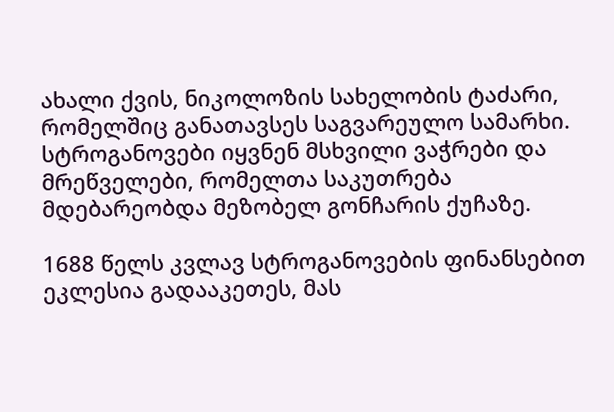ახალი ქვის, ნიკოლოზის სახელობის ტაძარი, რომელშიც განათავსეს საგვარეულო სამარხი. სტროგანოვები იყვნენ მსხვილი ვაჭრები და მრეწველები, რომელთა საკუთრება მდებარეობდა მეზობელ გონჩარის ქუჩაზე.

1688 წელს კვლავ სტროგანოვების ფინანსებით ეკლესია გადააკეთეს, მას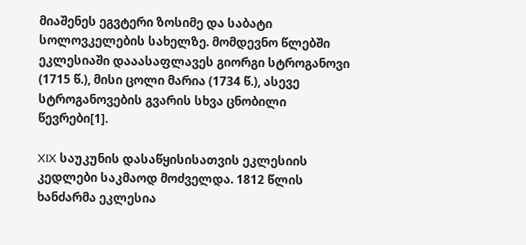მიაშენეს ეგვტერი ზოსიმე და საბატი სოლოვკელების სახელზე. მომდევნო წლებში ეკლესიაში დააასაფლავეს გიორგი სტროგანოვი (1715 წ.), მისი ცოლი მარია (1734 წ.), ასევე სტროგანოვების გვარის სხვა ცნობილი წევრები[1].

XIX საუკუნის დასაწყისისათვის ეკლესიის კედლები საკმაოდ მოძველდა. 1812 წლის ხანძარმა ეკლესია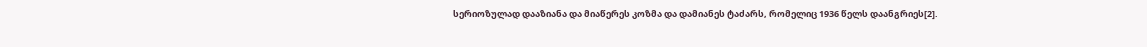სერიოზულად დააზიანა და მიაწერეს კოზმა და დამიანეს ტაძარს, რომელიც 1936 წელს დაანგრიეს[2].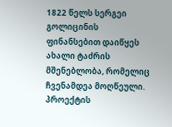1822 წელს სერგეი გოლიცინის ფინანსებით დაიწყეს ახალი ტაძრის მშენებლობა, რომელიც ჩვენამდეა მოღწეული. პროექტის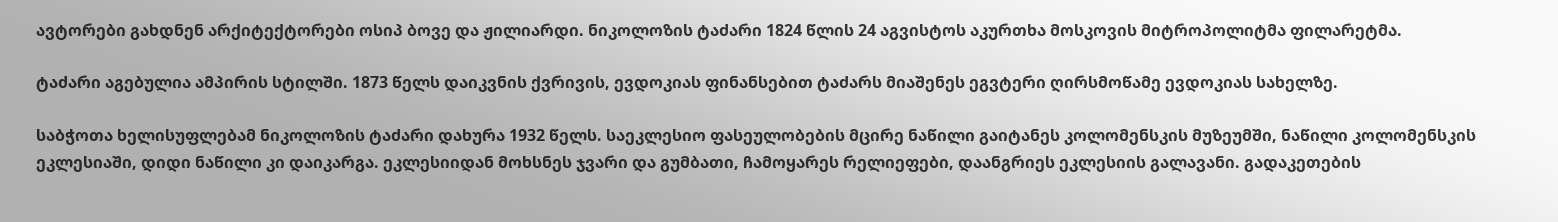ავტორები გახდნენ არქიტექტორები ოსიპ ბოვე და ჟილიარდი. ნიკოლოზის ტაძარი 1824 წლის 24 აგვისტოს აკურთხა მოსკოვის მიტროპოლიტმა ფილარეტმა.

ტაძარი აგებულია ამპირის სტილში. 1873 წელს დაიკვნის ქვრივის, ევდოკიას ფინანსებით ტაძარს მიაშენეს ეგვტერი ღირსმოწამე ევდოკიას სახელზე.

საბჭოთა ხელისუფლებამ ნიკოლოზის ტაძარი დახურა 1932 წელს. საეკლესიო ფასეულობების მცირე ნაწილი გაიტანეს კოლომენსკის მუზეუმში, ნაწილი კოლომენსკის ეკლესიაში, დიდი ნაწილი კი დაიკარგა. ეკლესიიდან მოხსნეს ჯვარი და გუმბათი, ჩამოყარეს რელიეფები, დაანგრიეს ეკლესიის გალავანი. გადაკეთების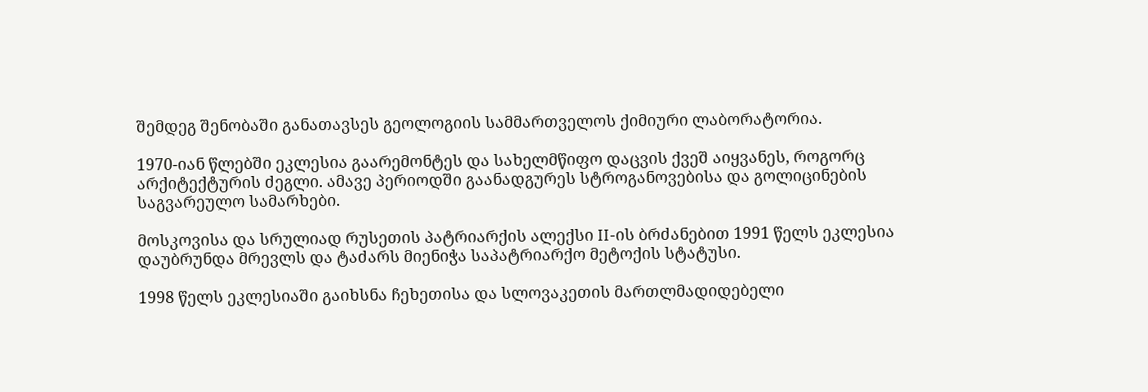შემდეგ შენობაში განათავსეს გეოლოგიის სამმართველოს ქიმიური ლაბორატორია.

1970-იან წლებში ეკლესია გაარემონტეს და სახელმწიფო დაცვის ქვეშ აიყვანეს, როგორც არქიტექტურის ძეგლი. ამავე პერიოდში გაანადგურეს სტროგანოვებისა და გოლიცინების საგვარეულო სამარხები.

მოსკოვისა და სრულიად რუსეთის პატრიარქის ალექსი II-ის ბრძანებით 1991 წელს ეკლესია დაუბრუნდა მრევლს და ტაძარს მიენიჭა საპატრიარქო მეტოქის სტატუსი.

1998 წელს ეკლესიაში გაიხსნა ჩეხეთისა და სლოვაკეთის მართლმადიდებელი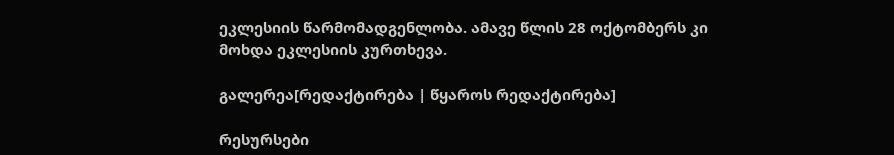ეკლესიის წარმომადგენლობა. ამავე წლის 28 ოქტომბერს კი მოხდა ეკლესიის კურთხევა.

გალერეა[რედაქტირება | წყაროს რედაქტირება]

რესურსები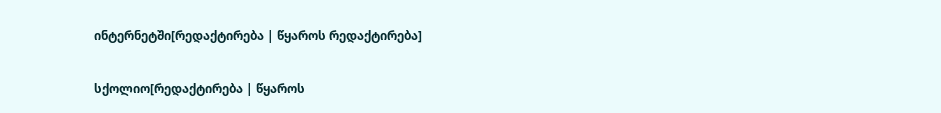ინტერნეტში[რედაქტირება | წყაროს რედაქტირება]

სქოლიო[რედაქტირება | წყაროს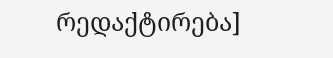რედაქტირება]